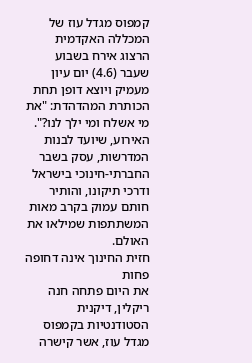קמפוס מגדל עוז של המכללה האקדמית הרצוג אירח בשבוע שעבר (4.6) יום עיון מעמיק ויוצא דופן תחת הכותרת המהדהדת: "את מי אשלח ומי ילך לנו?". האירוע, שיועד לבנות המדרשות, עסק בשבר החברתי-חינוכי בישראל ודרכי תיקונו, והותיר חותם עמוק בקרב מאות המשתתפות שמילאו את האולם.
חזית החינוך אינה דחופה פחות
את היום פתחה חנה ריקלין, דיקנית הסטודנטיות בקמפוס מגדל עוז, אשר קישרה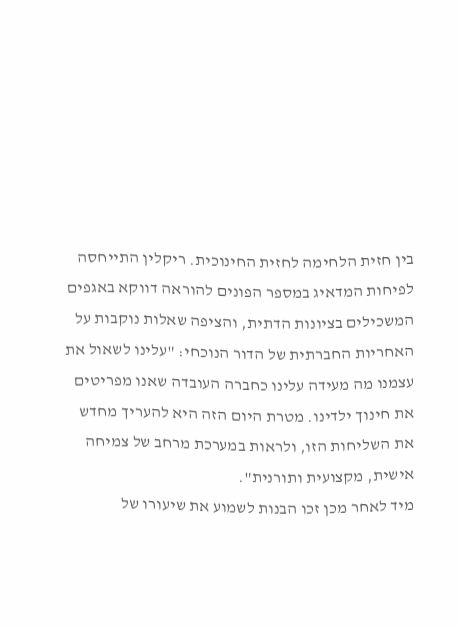בין חזית הלחימה לחזית החינוכית. ריקלין התייחסה לפיחות המדאיג במספר הפונים להוראה דווקא באגפים המשכילים בציונות הדתית, והציפה שאלות נוקבות על האחריות החברתית של הדור הנוכחי: "עלינו לשאול את עצמנו מה מעידה עלינו כחברה העובדה שאנו מפריטים את חינוך ילדינו. מטרת היום הזה היא להעריך מחדש את השליחות הזו, ולראות במערכת מרחב של צמיחה אישית, מקצועית ותורנית".
מיד לאחר מכן זכו הבנות לשמוע את שיעורו של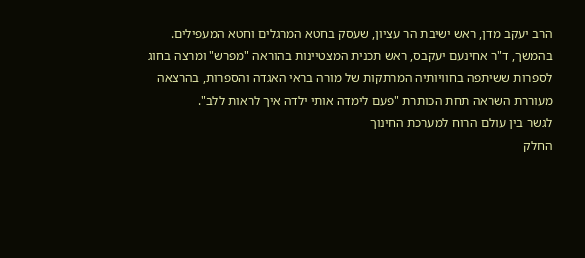הרב יעקב מדן, ראש ישיבת הר עציון, שעסק בחטא המרגלים וחטא המעפילים. בהמשך, ד"ר אחינעם יעקבס, ראש תכנית המצטיינות בהוראה "מפרש" ומרצה בחוג לספרות ששיתפה בחוויותיה המרתקות של מורה בראי האגדה והספרות, בהרצאה מעוררת השראה תחת הכותרת "פעם לימדה אותי ילדה איך לראות ללב".
לגשר בין עולם הרוח למערכת החינוך
החלק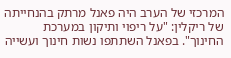המרכזי של הערב היה פאנל מרתק בהנחייתה של ריקלין: "על ריפוי ותיקון במערכת החינוך". בפאנל השתתפו נשות חינוך ועשייה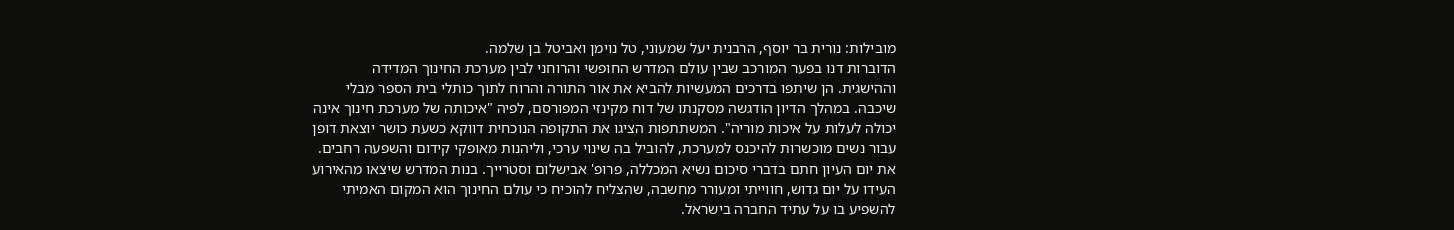מובילות: נורית בר יוסף, הרבנית יעל שמעוני, טל נוימן ואביטל בן שלמה.
הדוברות דנו בפער המורכב שבין עולם המדרש החופשי והרוחני לבין מערכת החינוך המדידה וההישגית. הן שיתפו בדרכים המעשיות להביא את אור התורה והרוח לתוך כותלי בית הספר מבלי שיכבה. במהלך הדיון הודגשה מסקנתו של דוח מקינזי המפורסם, לפיה "איכותה של מערכת חינוך אינה יכולה לעלות על איכות מוריה". המשתתפות הציגו את התקופה הנוכחית דווקא כשעת כושר יוצאת דופן עבור נשים מוכשרות להיכנס למערכת, להוביל בה שינוי ערכי, וליהנות מאופקי קידום והשפעה רחבים.
את יום העיון חתם בדברי סיכום נשיא המכללה, פרופ' אבישלום וסטרייך. בנות המדרש שיצאו מהאירוע העידו על יום גדוש, חווייתי ומעורר מחשבה, שהצליח להוכיח כי עולם החינוך הוא המקום האמיתי להשפיע בו על עתיד החברה בישראל.